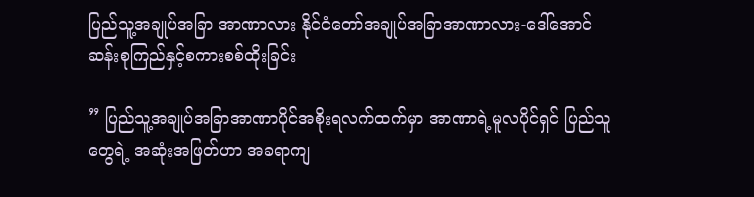ပြည်သူ့အချုပ်အခြာ အာဏာလား နိုင်ငံတော်အချုပ်အခြာအာဏာလား-ဒေါ်အောင်ဆန်းစုကြည်နှင့်စကားစစ်ထိုးခြင်း

” ပြည်သူ့အချုပ်အခြာအာဏာပိုင်အစိုးရလက်ထက်မှာ အာဏာရဲ့မူလပိုင်ရှင် ပြည်သူတွေရဲ့ အဆုံးအဖြတ်ဟာ အခရာကျ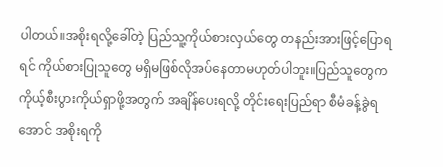ပါတယ်။အစိုးရလို့ခေါ်တဲ့ ပြည်သူ့ကိုယ်စားလှယ်တွေ တနည်းအားဖြင့်ပြောရရင် ကိုယ်စားပြုသူတွေ မရှိမဖြစ်လိုအပ်နေတာမဟုတ်ပါဘူး။ပြည်သူတွေက ကိုယ့်စီးပွားကိုယ်ရှာဖို့အတွက် အချိန်ပေးရလို့ တိုင်းရေးပြည်ရာ စီမံခန့်ခွဲရအောင် အစိုးရကို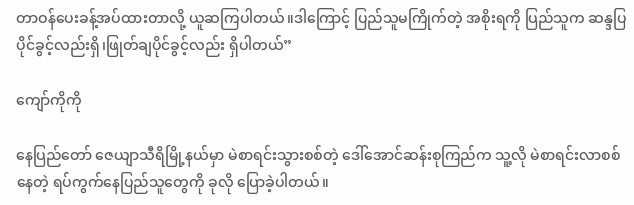တာဝန်ပေးခန့်အပ်ထားတာလို့ ယူဆကြပါတယ်။ဒါကြောင့် ပြည်သူမကြိုက်တဲ့ အစိုးရကို ပြည်သူက ဆန္ဒပြပိုင်ခွင့်လည်းရှိ၊ဖြုတ်ချပိုင်ခွင့်လည်း ရှိပါတယ်”

ကျော်ကိုကို

နေပြည်တော် ဇေယျာသီရိမြို့နယ်မှာ မဲစာရင်းသွားစစ်တဲ့ ဒေါ်အောင်ဆန်းစုကြည်က သူ့လို မဲစာရင်းလာစစ်နေတဲ့ ရပ်ကွက်နေပြည်သူတွေကို ခုလို ပြောခဲ့ပါတယ်။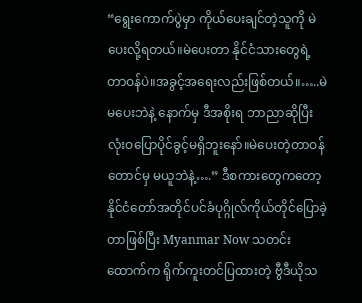“ရွေးကောက်ပွဲမှာ ကိုယ်ပေးချင်တဲ့သူကို မဲပေးလို့ရတယ်။မဲပေးတာ နိုင်ငံသားတွေရဲ့ တာဝန်ပဲ။အခွင့်အရေးလည်းဖြစ်တယ်။…..မဲမပေးဘဲနဲ့ နောက်မှ ဒီအစိုးရ ဘာညာဆိုပြီး လုံးဝပြောပိုင်ခွင့်မရှိဘူးနော်။မဲပေးတဲ့တာဝန်တောင်မှ မယူဘဲနဲ့….” ဒီစကားတွေကတော့ နိုင်ငံတော်အတိုင်ပင်ခံပုဂ္ဂိုလ်ကိုယ်တိုင်ပြောခဲ့တာဖြစ်ပြီး Myanmar Now သတင်းထောက်က ရိုက်ကူးတင်ပြထားတဲ့ ဗွီဒီယိုသ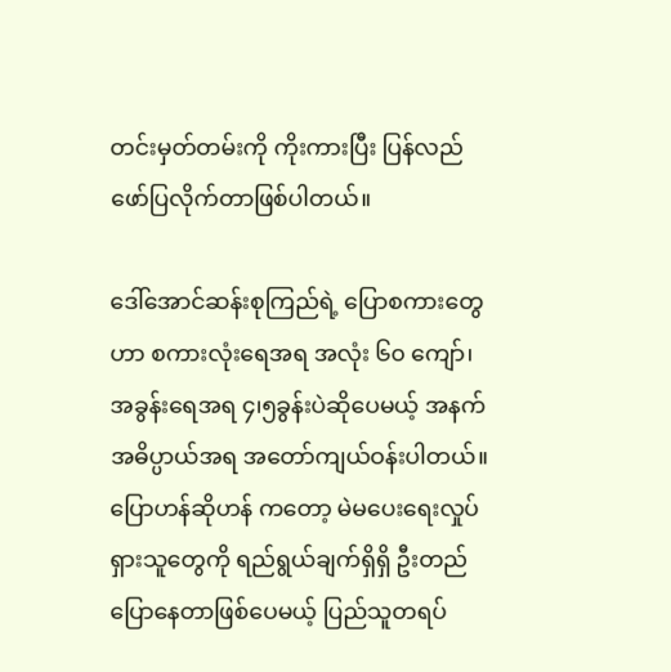တင်းမှတ်တမ်းကို ကိုးကားပြီး ပြန်လည်ဖော်ပြလိုက်တာဖြစ်ပါတယ်။

ဒေါ်အောင်ဆန်းစုကြည်ရဲ့ ပြောစကားတွေဟာ စကားလုံးရေအရ အလုံး ၆၀ ကျော်၊ အခွန်းရေအရ ၄၊၅ခွန်းပဲဆိုပေမယ့် အနက်အဓိပ္ပာယ်အရ အတော်ကျယ်ဝန်းပါတယ်။ပြောဟန်ဆိုဟန် ကတော့ မဲမပေးရေးလှုပ်ရှားသူတွေကို ရည်ရွယ်ချက်ရှိရှိ ဦးတည်ပြောနေတာဖြစ်ပေမယ့် ပြည်သူတရပ်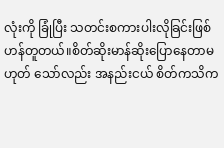လုံးကို ခြုံပြီး သတင်းစကားပါးလိုခြင်းဖြစ်ဟန်တူတယ်။စိတ်ဆိုးမာန်ဆိုး‌ပြောနေတာမဟုတ် သော်လည်း အနည်းငယ် စိတ်ကသိက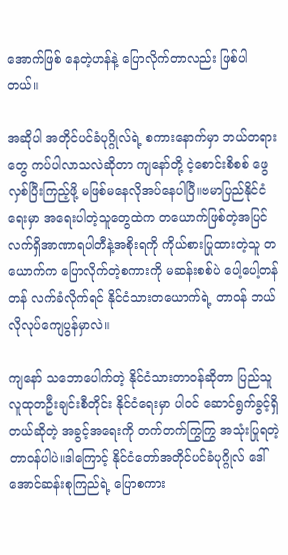အောက်ဖြစ် နေတဲ့ဟန်နဲ့ ပြောလိုက်တာလည်း ဖြစ်ပါတယ်။

အဆိုပါ အတိုင်ပင်ခံပုဂ္ဂိုလ်ရဲ့ စကားနောက်မှာ ဘယ်တရားတွေ ကပ်ပါလာသလဲဆိုတာ ကျနော်တို့ ငဲ့စောင်းစိစစ် ဖွေလှစ်ပြီးကြည့်ဖို့ မဖြစ်မနေလိုအပ်နေပါပြီ။ဗမာပြည်နိုင်ငံရေးမှာ အရေးပါတဲ့သူတွေထဲက တယောက်ဖြစ်တဲ့အပြင် လက်ရှိအာဏာရပါတီနဲ့အစိုးရကို ကိုယ်စားပြုထားတဲ့သူ တယောက်က ပြောလိုက်တဲ့စကားကို မဆန်းစစ်ပဲ ပေါ့ပေါ့တန်တန် လက်ခံလိုက်ရင် နိုင်ငံသားတယောက်ရဲ့ တာဝန် ဘယ်လိုလုပ်ကျေပွန်မှာလဲ။

ကျနော် သဘောပေါက်တဲ့ နိုင်ငံသားတာဝန်ဆိုတာ ပြည်သူလူထုတဦးချင်းစီတိုင်း နိုင်ငံရေးမှာ ပါဝင် ဆောင်ရွက်ခွင့်ရှိတယ်ဆိုတဲ့ အခွင့်အရေးကို တက်တက်ကြွကြွ အသုံးပြုရတဲ့ တာဝန်ပါပဲ။ဒါကြောင့် နိုင်ငံတော်အတိုင်ပင်ခံပုဂ္ဂိုလ် ဒေါ်အောင်ဆန်းစုကြည်ရဲ့ ပြောစကား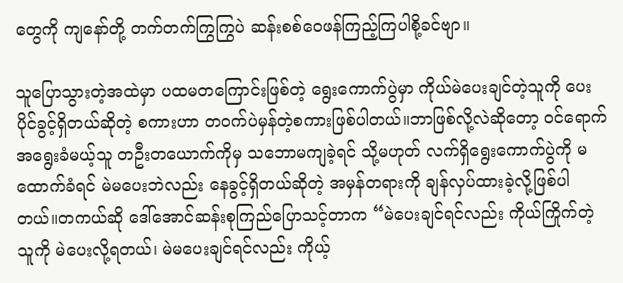တွေကို ကျနော်တို့ တက်တက်ကြွကြွပဲ ဆန်းစစ်ဝေဖန်ကြည့်ကြပါစို့ခင်ဗျာ။

သူပြောသွားတဲ့အထဲမှာ ပထမတကြောင်းဖြစ်တဲ့ ရွေးကောက်ပွဲမှာ ကိုယ်မဲပေးချင်တဲ့သူကို ပေးပိုင်ခွင့်ရှိတယ်ဆိုတဲ့ စကားဟာ တဝက်ပဲမှန်တဲ့စကားဖြစ်ပါတယ်။ဘာဖြစ်လို့လဲဆိုတော့ ဝင်ရောက်အရွေးခံမယ့်သူ တဦးတယောက်ကိုမှ သဘောမကျခဲ့ရင် သို့မဟုတ် လက်ရှိရွေးကောက်ပွဲကို မထောက်ခံရင် မဲမပေးဘဲလည်း နေခွင့်ရှိတယ်ဆိုတဲ့ အမှန်တရားကို ချန်လှပ်ထားခဲ့လို့ဖြစ်ပါတယ်။တကယ်ဆို ဒေါ်အောင်ဆန်းစုကြည်ပြောသင့်တာက “မဲပေးချင်ရင်လည်း ကိုယ်ကြိုက်တဲ့သူကို မဲပေးလို့ရတယ်၊ မဲမပေးချင်ရင်လည်း ကိုယ့်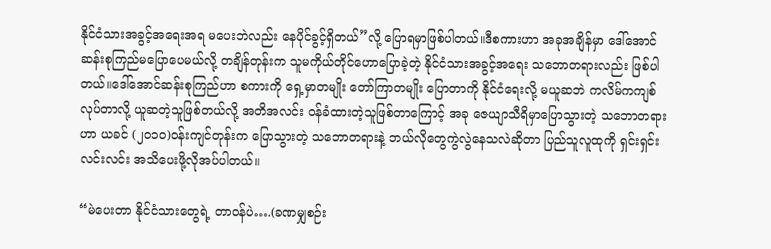နိုင်ငံသားအခွင့်အရေးအရ မပေးဘဲလည်း နေပိုင်ခွင့်ရှိတယ်”လို့ ပြောရမှာဖြစ်ပါတယ်။ဒီစကားဟာ အခုအချိန်မှာ ဒေါ်အောင်ဆန်းစုကြည်မပြောပေမယ်လို့ တချိန်တုန်းက သူမကိုယ်တိုင်ဟောပြောခဲ့တဲ့ နိုင်ငံသားအခွင့်အရေး သဘောတရားလည်း ဖြစ်ပါတယ်။ဒေါ်အောင်ဆန်းစုကြည်ဟာ စကားကို ရှေ့မှာတမျိုး တော်ကြာတမျိုး ပြောတာကို နိုင်ငံရေးလို့ မယူဆဘဲ ကလိမ်ကကျစ်လုပ်တာလို့ ယူဆတဲ့သူဖြစ်တယ်လို့ အတိအလင်း ဝန်ခံထားတဲ့သူဖြစ်တာကြောင့် အခု ဇေယျာသီရိမှာပြောသွားတဲ့ သဘောတရားဟာ ယခင် (၂၀၁၀)ဝန်းကျင်တုန်းက ပြောသွားတဲ့ သဘောတရားနဲ့ ဘယ်လိုတွေကွဲလွဲနေသလဲဆိုတာ ပြည်သူလူထုကို ရှင်းရှင်းလင်းလင်း အသိပေးဖို့လိုအပ်ပါတယ်။

“မဲပေးတာ နိုင်ငံသားတွေရဲ့ တာဝန်ပဲ….(ခဏမျှစဉ်း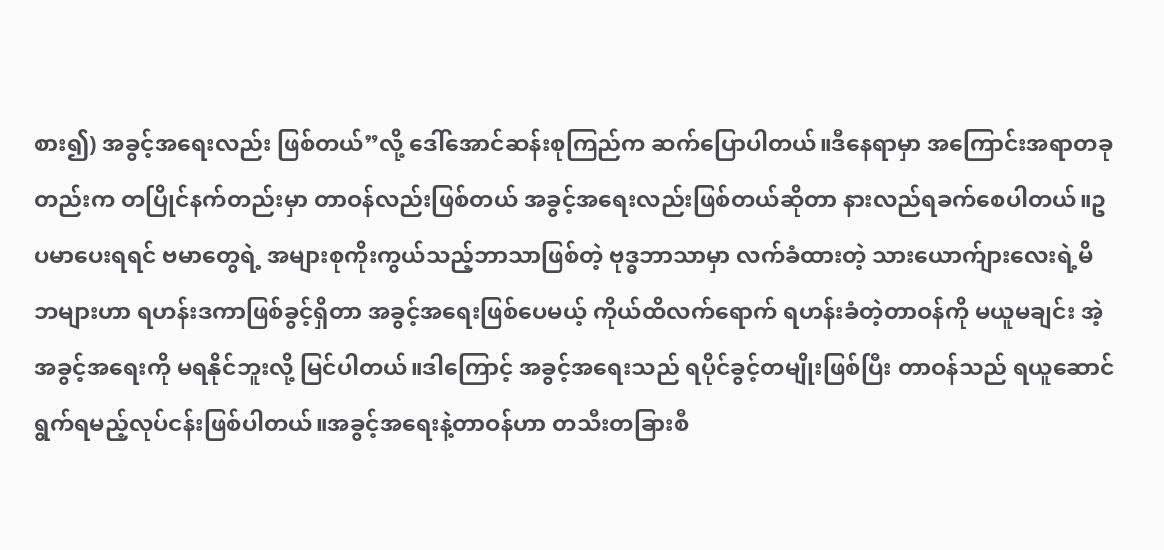စား၍) အခွင့်အရေးလည်း ဖြစ်တယ်”လို့ ဒေါ်အောင်ဆန်းစုကြည်က ဆက်ပြောပါတယ်။ဒီနေရာမှာ အကြောင်းအရာတခုတည်းက တပြိုင်နက်တည်းမှာ တာဝန်လည်းဖြစ်တယ် အခွင့်အရေးလည်းဖြစ်တယ်ဆိုတာ နားလည်ရခက်စေပါတယ်။ဥပမာပေးရရင် ဗမာတွေရဲ့ အများစုကိုးကွယ်သည့်ဘာသာဖြစ်တဲ့ ဗုဒ္ဓဘာသာမှာ လက်ခံထားတဲ့ သားယောက်ျားလေးရဲ့မိဘများဟာ ရဟန်းဒကာဖြစ်ခွင့်ရှိတာ အခွင့်အရေးဖြစ်ပေမယ့် ကိုယ်ထိလက်ရောက် ရဟန်းခံတဲ့တာဝန်ကို မယူမချင်း အဲ့အခွင့်အရေးကို မရနိုင်ဘူးလို့ မြင်ပါတယ်။ဒါကြောင့် အခွင့်အရေးသည် ရပိုင်ခွင့်တမျိုးဖြစ်ပြီး တာဝန်သည် ရယူဆောင်ရွက်ရမည့်လုပ်ငန်းဖြစ်ပါတယ်။အခွင့်အရေးနဲ့တာဝန်ဟာ တသီးတခြားစီ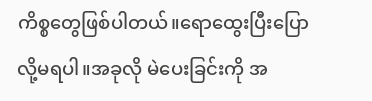ကိစ္စတွေဖြစ်ပါတယ်။ရောထွေးပြီးပြောလို့မရပါ။အခုလို မဲပေးခြင်းကို အ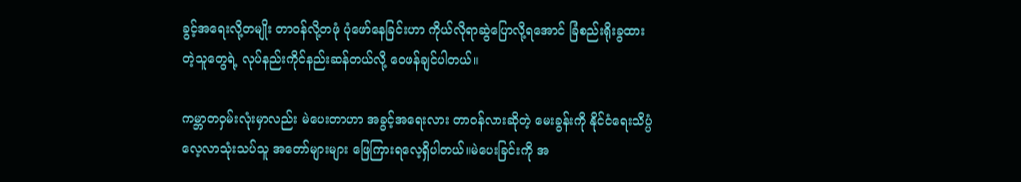ခွင့်အရေးလို့တမျိုး တာဝန်လို့တဖုံ ပုံဖော်နေခြင်းဟာ ကိုယ်လိုရာဆွဲပြောလို့ရအောင် ခြံစည်းရိုးခွထားတဲ့သူတွေရဲ့ လုပ်နည်းကိုင်နည်းဆန်တယ်လို့ ဝေဖန်ချင်ပါတယ်။

ကမ္ဘာတဝှမ်းလုံးမှာလည်း မဲပေးတာဟာ အခွင့်အရေးလား တာဝန်လားဆိုတဲ့ မေးခွန်းကို နိုင်ငံရေးသိပ္ပံလေ့လာသုံးသပ်သူ အတော်များများ ဖြေကြားရလေ့ရှိပါတယ်။မဲပေးခြင်းကို အ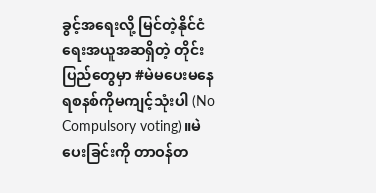ခွင့်အရေးလို့ မြင်တဲ့နိုင်ငံရေးအယူအဆရှိတဲ့ တိုင်းပြည်တွေမှာ #မဲမပေးမနေရစနစ်ကိုမကျင့်သုံးပါ (No Compulsory voting)။မဲပေးခြင်းကို တာဝန်တ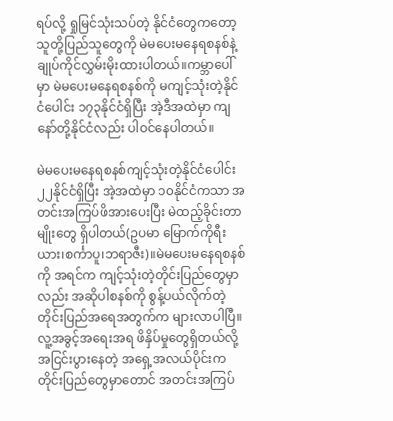ရပ်လို့ ရှုမြင်သုံးသပ်တဲ့ နိုင်ငံတွေကတော့ သူတို့ပြည်သူတွေကို မဲမပေးမနေရစနစ်နဲ့ ချုပ်ကိုင်လွှမ်းမိုးထားပါတယ်။ကမ္ဘာ‌ပေါ်မှာ မဲမပေးမနေရစနစ်ကို မကျင့်သုံးတဲ့နိုင်ငံပေါင်း ၁၇၃နိုင်ငံရှိပြီး အဲ့ဒီအထဲမှာ ကျနော်တို့နိုင်ငံလည်း ပါဝင်နေပါတယ်။

မဲမပေးမ‌နေရစနစ်ကျင့်သုံးတဲ့နိုင်ငံပေါင်း ၂၂နိုင်ငံရှိပြီး အဲ့အထဲမှာ ၁၀နိုင်ငံကသာ အတင်းအကြပ်ဖိအားပေးပြီး မဲထည့်ခိုင်းတာမျိုးတွေ ရှိပါတယ်(ဥပမာ မြောက်ကိုရီးယား၊စင်္ကာပူ၊ဘရာဇီး)။မဲမပေးမနေရစနစ်ကို အရင်က ကျင့်သုံးတဲ့တိုင်းပြည်တွေမှာလည်း အဆိုပါစနစ်ကို စွန့်ပယ်လိုက်တဲ့ တိုင်းပြည်အရေအတွက်က များလာပါပြီ။လူ့အခွင့်အရေးအရ ဖိနှိပ်မှုတွေရှိတယ်လို့ အငြင်းပွားနေတဲ့ အရှေ့အလယ်ပိုင်းက တိုင်းပြည်တွေမှာတောင် အတင်းအကြပ်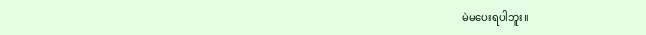မဲမပေးရပါဘူး။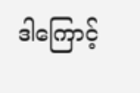ဒါကြောင့်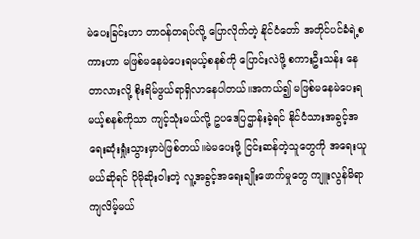မဲပေးခြင်းဟာ တာဝန်တရပ်လို့ ပြောလိုက်တဲ့ နိုင်ငံတော် အတိုင်ပင်ခံရဲ့စကားဟာ မဖြစ်မနေမဲပေးရမယ့်စနစ်ကို ပြောင်းလဲဖို့ စကားဦးသန်း နေတာလားလို့ စိုးရိမ်ဖွယ်ရာရှိလာနေပါတယ်။အကယ်၍ မဖြစ်မနေမဲပေးရမယ့်စနစ်ကိုသာ ကျင့်သုံးမယ်လို့ ဥပဒေပြဌာန်းခဲ့ရင် နိုင်ငံသားအခွင့်အရေးဆုံးရှုံးသွားမှာပဲဖြစ်တယ်။မဲမပေးဖို့ ငြင်းဆန်တဲ့သူတွေကို အရေးယူမယ်ဆိုရင် ပိုမိုဆိုးဝါးတဲ့ လူ့အခွင့်အရေးချိုးဖောက်မှုတွေ ကျူးလွန်မိရာကျလိမ့်မယ်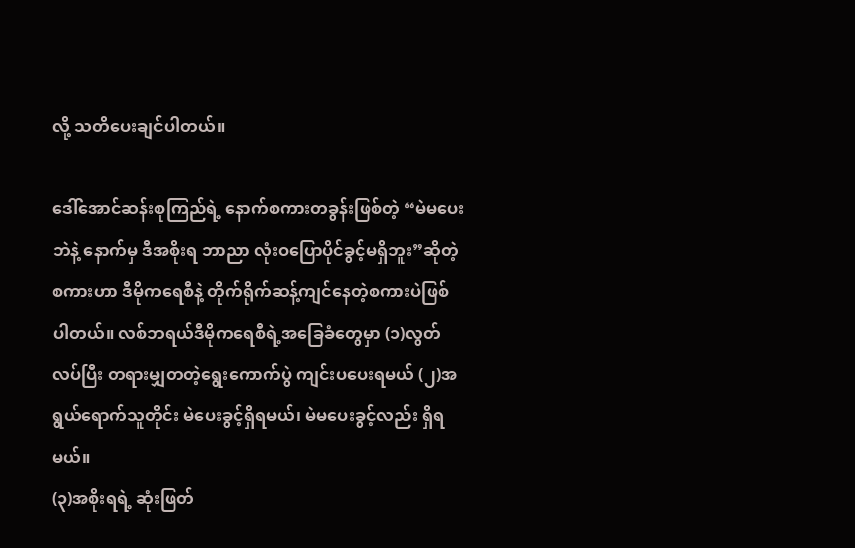လို့ သတိပေးချင်ပါတယ်။

ဒေါ်အောင်ဆန်းစုကြည်ရဲ့ နောက်စကားတခွန်းဖြစ်တဲ့ “မဲမပေးဘဲနဲ့ နောက်မှ ဒီအစိုးရ ဘာညာ လုံးဝပြောပိုင်ခွင့်မရှိဘူး”ဆိုတဲ့ စကားဟာ ဒီမိုကရေစီနဲ့ တိုက်ရိုက်ဆန့်ကျင်နေတဲ့စကားပဲဖြစ်ပါတယ်။ လစ်ဘရယ်ဒီမိုကရေစီရဲ့အခြေခံတွေမှာ (၁)လွတ်လပ်ပြီး တရားမျှတတဲ့ရွေးကောက်ပွဲ ကျင်းပပေးရမယ် (၂)အရွယ်ရောက်သူတိုင်း မဲပေးခွင့်ရှိရမယ်၊ မဲမပေးခွင့်လည်း ရှိရမယ်။
(၃)အစိုးရရဲ့ ဆုံးဖြတ်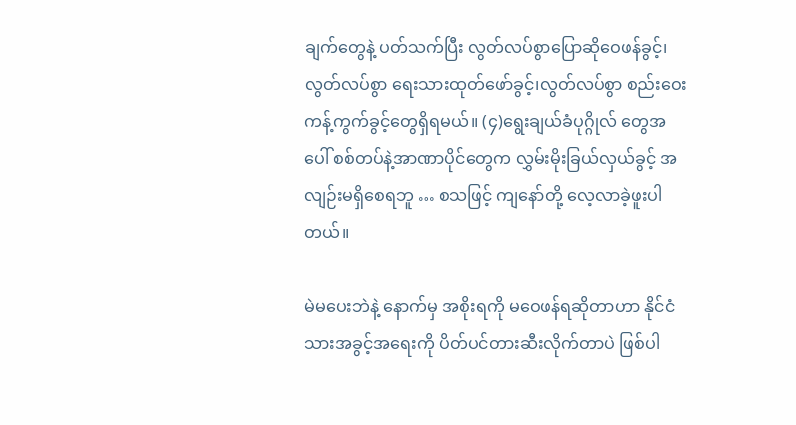ချက်တွေနဲ့ ပတ်သက်ပြီး လွတ်လပ်စွာပြောဆိုဝေဖန်ခွင့်၊လွတ်လပ်စွာ ရေးသားထုတ်ဖော်ခွင့်၊လွတ်လပ်စွာ စည်းဝေးကန့်ကွက်ခွင့်တွေရှိရမယ်။ (၄)ရွေးချယ်ခံပုဂ္ဂိုလ် တွေအပေါ် စစ်တပ်နဲ့အာဏာပိုင်တွေက လွှမ်းမိုးခြယ်လှယ်ခွင့် အလျဉ်းမရှိစေရဘူ … စသဖြင့် ကျနော်တို့ လေ့လာခဲ့ဖူးပါတယ်။

မဲမပေးဘဲနဲ့ နောက်မှ အစိုးရကို မဝေဖန်ရဆိုတာဟာ နိုင်ငံသားအခွင့်အရေးကို ပိတ်ပင်တားဆီးလိုက်တာပဲ ဖြစ်ပါ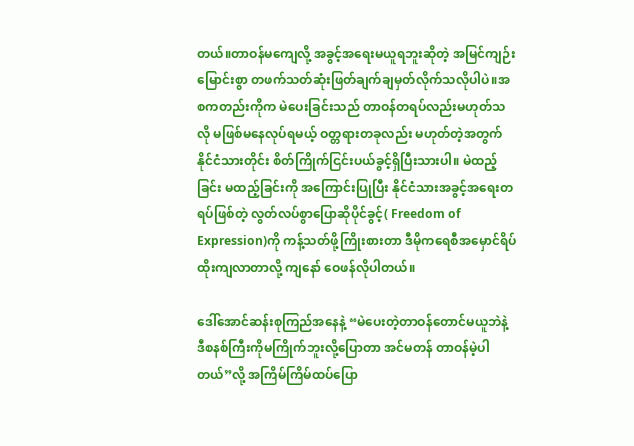တယ်။တာဝန်မကျေလို့ အခွင့်အရေးမယူရဘူးဆိုတဲ့ အမြင်ကျဉ်းမြောင်းစွာ တဖက်သတ်ဆုံးဖြတ်ချက်ချမှတ်လိုက်သလိုပါပဲ။အစကတည်းကိုက မဲပေးခြင်းသည် တာဝန်တရပ်လည်းမဟုတ်သလို မဖြစ်မနေလုပ်ရမယ့် ဝတ္တရားတခုလည်း မဟုတ်တဲ့အတွက် နိုင်ငံသားတိုင်း စိတ်ကြိုက်ငြင်းပယ်ခွင့်ရှိပြီးသားပါ။ မဲထည့်ခြင်း မထည့်ခြင်းကို အကြောင်းပြုပြီး နိုင်ငံသားအခွင့်အရေးတရပ်ဖြစ်တဲ့ လွတ်လပ်စွာပြောဆိုပိုင်ခွင့်( Freedom of Expression)ကို ကန့်သတ်ဖို့ကြိုးစားတာ ဒီမိုကရေစီအမှောင်ရိပ်ထိုးကျလာတာလို့ ကျနော် ဝေဖန်လိုပါတယ်။

ဒေါ်အောင်ဆန်းစုကြည်အနေနဲ့ “မဲပေးတဲ့တာဝန်တောင်မယူဘဲနဲ့ ဒီစနစ်ကြီးကိုမကြိုက်ဘူးလို့ပြောတာ အင်မတန် တာဝန်မဲ့ပါတယ်”လို့ အကြိမ်ကြိမ်ထပ်ပြော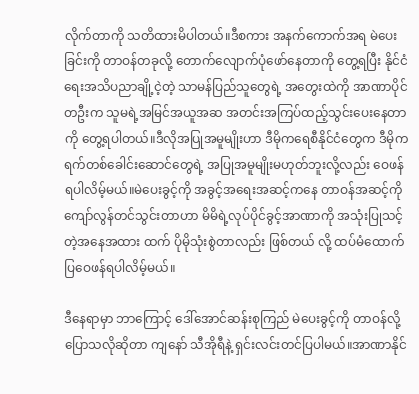လိုက်တာကို သတိထားမိပါတယ်။ဒီစကား အနက်ကောက်အရ မဲပေးခြင်းကို တာဝန်တခုလို့ တောက်လျောက်ပုံဖော်နေတာကို တွေ့ရပြီး နိုင်ငံရေးအသိပညာချို့ငဲ့တဲ့ သာမန်ပြည်သူတွေရဲ့ အတွေးထဲကို အာဏာပိုင်တဦးက သူမရဲ့အမြင်အယူအဆ အတင်းအကြပ်ထည့်သွင်းပေးနေတာကို တွေ့ရပါတယ်။ဒီလိုအပြုအမူမျိုးဟာ ဒီမိုကရေစီနိုင်ငံတွေက ဒီမိုကရက်တစ်ခေါင်းဆောင်တွေရဲ့ အပြုအမူမျိုးမဟုတ်ဘူးလို့လည်း ဝေဖန်ရပါလိမ့်မယ်။မဲပေးခွင့်ကို အခွင့်အရေးအဆင့်ကနေ တာဝန်အဆင့်ကို ကျော်လွန်တင်သွင်းတာဟာ မိမိရဲ့လုပ်ပိုင်ခွင့်အာဏာကို ‌အသုံးပြုသင့်တဲ့အနေအထား ထက် ပိုမိုသုံးစွဲတာလည်း ဖြစ်တယ် လို့ ထပ်မံထောက်ပြဝေဖန်ရပါလိမ့်မယ်။

ဒီနေရာမှာ ဘာကြောင့် ဒေါ်အောင်ဆန်းစုကြည် မဲပေးခွင့်ကို တာဝန်လို့ပြောသလိုဆိုတာ ကျနော် သီအိုရီနဲ့ ရှင်းလင်းတင်ပြပါမယ်။အာဏာနိုင်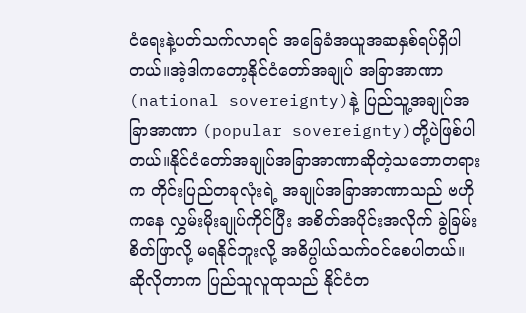ငံရေးနဲ့ပတ်သက်လာရင် အခြေခံအယူအဆနှစ်ရပ်ရှိပါတယ်။အဲ့ဒါကတော့နိုင်ငံတော်အချုပ် အခြာအာဏာ (national sovereignty)နဲ့ ပြည်သူ့အချုပ်အခြာအာဏာ (popular sovereignty)တို့ပဲဖြစ်ပါတယ်။နိုင်ငံတော်အချုပ်အခြာအာဏာဆိုတဲ့သဘောတရားက တိုင်းပြည်တခုလုံးရဲ့ အချုပ်အခြာအာဏာသည် ဗဟိုကနေ လွှမ်းမိုးချုပ်ကိုင်ပြီး အစိတ်အပိုင်းအလိုက် ခွဲခြမ်းစိတ်ဖြာလို့ မရနိုင်ဘူးလို့ အဓိပ္ပါယ်သက်ဝင်စေပါတယ်။ဆိုလိုတာက ပြည်သူလူထုသည် နိုင်ငံတ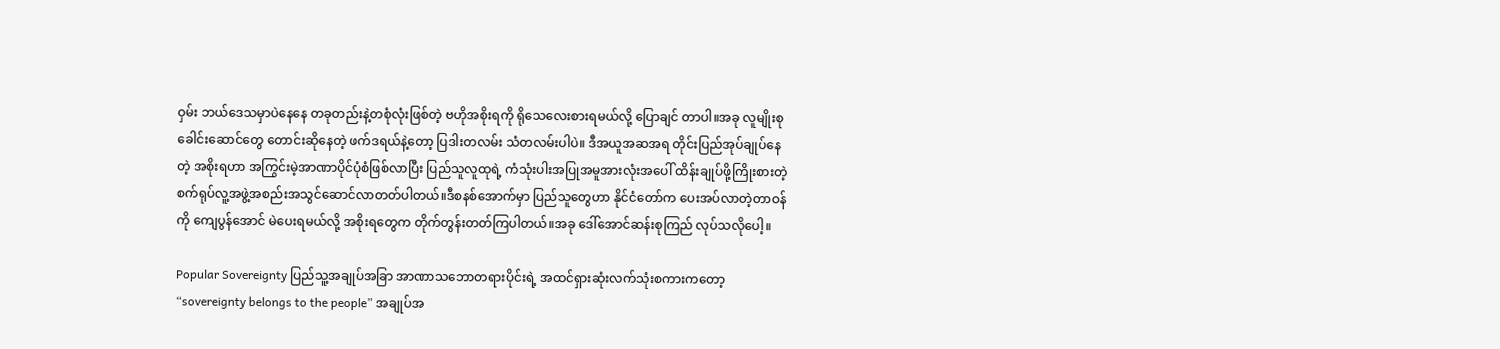ဝှမ်း ဘယ်ဒေသမှာပဲနေနေ တခုတည်းနဲ့တစုံလုံးဖြစ်တဲ့ ဗဟိုအစိုးရကို ရိုသေလေးစားရမယ်လို့ ပြောချင် တာပါ။အခု လူမျိုးစုခေါင်းဆောင်တွေ တောင်းဆိုနေတဲ့ ဖက်ဒရယ်နဲ့တော့ ပြဒါးတလမ်း သံတလမ်းပါပဲ။ ဒီအယူအဆအရ တိုင်းပြည်အုပ်ချုပ်နေတဲ့ အစိုးရဟာ အကြွင်းမဲ့အာဏာပိုင်ပုံစံဖြစ်လာပြီး ပြည်သူလူထုရဲ့ ကံသုံးပါးအပြုအမူအားလုံးအပေါ် ထိန်းချုပ်ဖို့ကြိုးစားတဲ့ စက်ရုပ်လူ့အဖွဲ့အစည်းအသွင်ဆောင်လာတတ်ပါတယ်။ဒီစနစ်အောက်မှာ ပြည်သူတွေဟာ နိုင်ငံတော်က ပေးအပ်လာတဲ့တာဝန်ကို ကျေပွန်အောင် မဲပေးရမယ်လို့ အစိုးရတွေက တိုက်တွန်းတတ်ကြပါတယ်။အခု ဒေါ်အောင်ဆန်းစုကြည် လုပ်သလိုပေါ့။

Popular Sovereignty ပြည်သူ့အချုပ်အခြာ အာဏာသဘောတရားပိုင်းရဲ့ အထင်ရှားဆုံးလက်သုံးစကားကတော့ “sovereignty belongs to the people” အချုပ်အ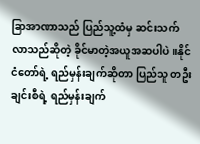ခြာအာဏာသည် ပြည်သူ့ထံမှ ဆင်းသက်လာသည်ဆိုတဲ့ ခိုင်မာတဲ့အယူအဆပါပဲ။နိုင်ငံတော်ရဲ့ ရည်မှန်းချက်ဆိုတာ ပြည်သူ တဦးချင်းစီရဲ့ ရည်မှန်းချက်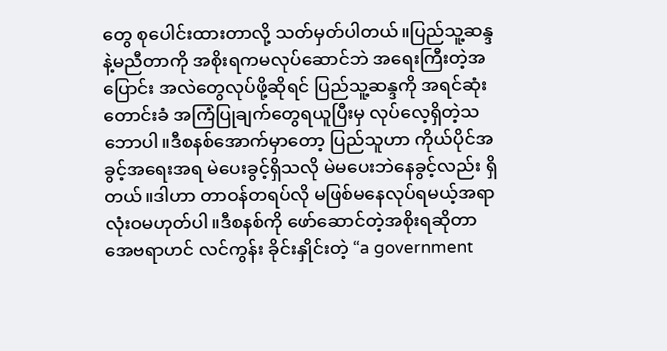တွေ စုပေါင်းထားတာလို့ သတ်မှတ်ပါတယ်။ပြည်သူ့ဆန္ဒနဲ့မညီတာကို အစိုးရကမလုပ်ဆောင်ဘဲ အရေးကြီးတဲ့အပြောင်း အလဲတွေလုပ်ဖို့ဆိုရင် ပြည်သူ့ဆန္ဒကို အရင်ဆုံးတောင်းခံ အကြံပြုချက်တွေရယူပြီးမှ လုပ်လေ့ရှိတဲ့သဘောပါ။ဒီစနစ်အောက်မှာတော့ ပြည်သူဟာ ကိုယ်ပိုင်အခွင့်အရေးအရ မဲပေးခွင့်ရှိသလို မဲမပေးဘဲနေခွင့်လည်း ရှိတယ်။ဒါဟာ တာဝန်တရပ်လို မဖြစ်မနေလုပ်ရမယ့်အရာလုံးဝမဟုတ်ပါ။ဒီစနစ်ကို ဖော်ဆောင်တဲ့အစိုးရဆိုတာ အေဗရာဟင် လင်ကွန်း ခိုင်းနှိုင်းတဲ့ “a government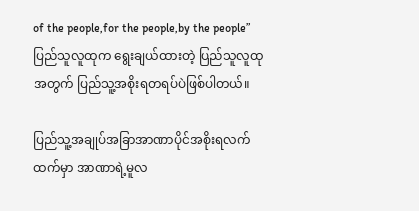of the people,for the people,by the people” ပြည်သူလူထုက ရွေးချယ်ထားတဲ့ ပြည်သူလူထုအတွက် ပြည်သူ့အစိုးရတရပ်ပဲဖြစ်ပါတယ်။

ပြည်သူ့အချုပ်အခြာအာဏာပိုင်အစိုးရလက်ထက်မှာ အာဏာရဲ့မူလ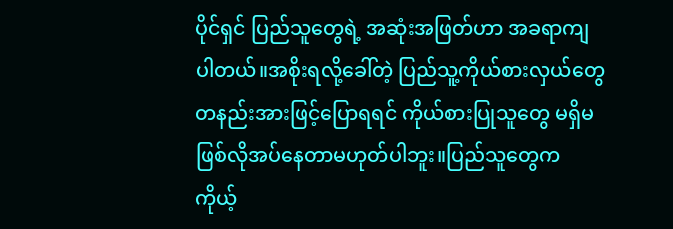ပိုင်ရှင် ပြည်သူတွေရဲ့ အဆုံးအဖြတ်ဟာ အခရာကျပါတယ်။အစိုးရလို့ခေါ်တဲ့ ပြည်သူ့ကိုယ်စားလှယ်တွေ တနည်းအားဖြင့်ပြောရရင် ကိုယ်စားပြုသူတွေ မရှိမဖြစ်လိုအပ်နေတာမဟုတ်ပါဘူး။ပြည်သူတွေက ကိုယ့်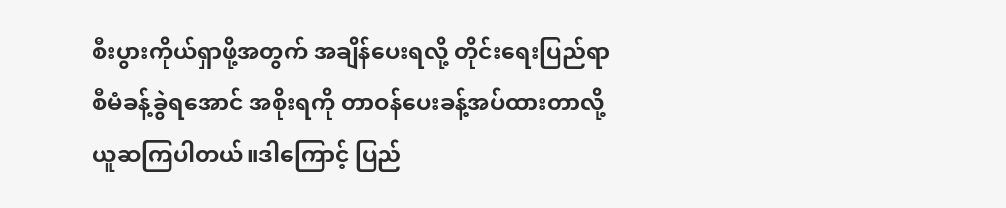စီးပွားကိုယ်ရှာဖို့အတွက် အချိန်ပေးရလို့ တိုင်းရေးပြည်ရာ စီမံခန့်ခွဲရအောင် အစိုးရကို တာဝန်ပေးခန့်အပ်ထားတာလို့ ယူဆကြပါတယ်။ဒါကြောင့် ပြည်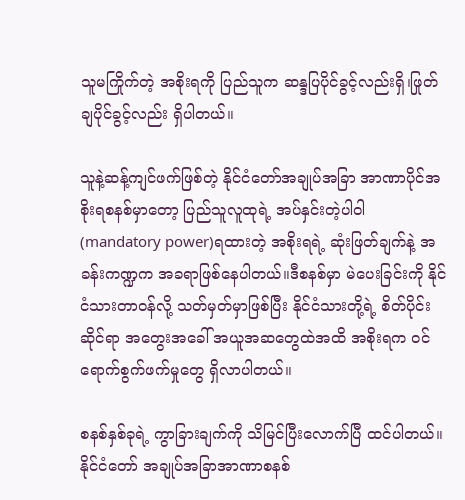သူမကြိုက်တဲ့ အစိုးရကို ပြည်သူက ဆန္ဒပြပိုင်ခွင့်လည်းရှိ၊ဖြုတ်ချပိုင်ခွင့်လည်း ရှိပါတယ်။

သူနဲ့ဆန့်ကျင်ဖက်ဖြစ်တဲ့ နိုင်ငံတော်အချုပ်အခြာ အာဏာပိုင်အစိုးရစနစ်မှာတော့ ပြည်သူလူထုရဲ့ အပ်နှင်းတဲ့ပါဝါ (mandatory power)ရထားတဲ့ အစိုးရရဲ့ ဆုံးဖြတ်ချက်နဲ့ အခန်းကဏ္ဍက အခရာဖြစ်နေပါတယ်။ဒီစနစ်မှာ မဲပေးခြင်းကို နိုင်ငံသားတာဝန်လို့ သတ်မှတ်မှာဖြစ်ပြီး နိုင်ငံသားတို့ရဲ့ စိတ်ပိုင်းဆိုင်ရာ အတွေးအခေါ် အယူအဆတွေထဲအထိ အစိုးရက ဝင်ရောက်စွက်ဖက်မှုတွေ ရှိလာပါတယ်။

စနစ်နှစ်ခုရဲ့ ကွာခြားချက်ကို သိမြင်ပြီးလောက်ပြီ ထင်ပါတယ်။နိုင်ငံတော် အချုပ်အခြာအာဏာစနစ်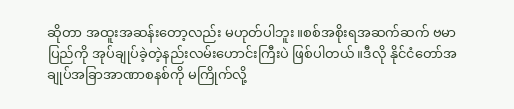ဆိုတာ အထူးအဆန်းတော့လည်း မဟုတ်ပါဘူး။စစ်အစိုးရအဆက်ဆက် ဗမာပြည်ကို အုပ်ချုပ်ခဲ့တဲ့နည်းလမ်းဟောင်းကြီးပဲ ဖြစ်ပါတယ်။ဒီလို နိုင်ငံတော်အချုပ်အခြာအာဏာစနစ်ကို မကြိုက်လို့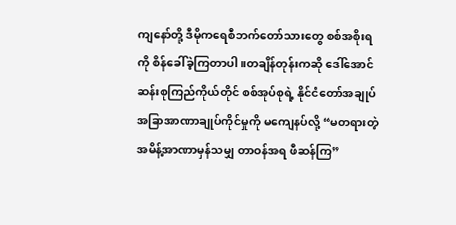ကျနော်တို့ ဒီမိုကရေစီဘက်တော်သားတွေ စစ်အစိုးရကို စိန်ခေါ်ခဲ့ကြတာပါ။တချိန်တုန်းကဆို ဒေါ်အောင်ဆန်းစုကြည်ကိုယ်တိုင် စစ်အုပ်စုရဲ့ နိုင်ငံတော်အချုပ်အခြာအာဏာချုပ်ကိုင်မှုကို မကျေနပ်လို့ “မတရားတဲ့အမိန့်အာဏာမှန်သမျှ တာဝန်အရ ဖီဆန်ကြ”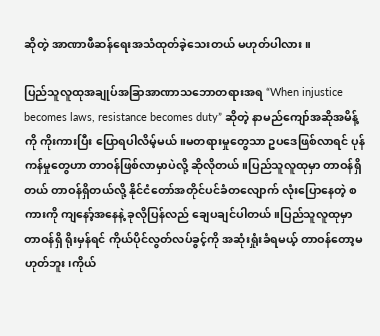ဆိုတဲ့ အာဏာဖီဆန်ရေးအသံထုတ်ခဲ့သေးတယ် မဟုတ်ပါလား။

ပြည်သူလူထုအချုပ်အခြာအာဏာသဘောတရားအရ “When injustice becomes laws, resistance becomes duty” ဆိုတဲ့ နာမည်ကျော်အဆိုအမိန့်ကို ကိုးကားပြီး ပြောရပါလိမ့်မယ်။မတရားမှုတွေသာ ဥပဒေဖြစ်လာရင် ပုန်ကန်မှုတွေဟာ တာဝန်ဖြစ်လာမှာပဲလို့ ဆိုလိုတယ်။ပြည်သူလူထုမှာ တာဝန်ရှိတယ် တာဝန်ရှိတယ်လို့ နိုင်ငံတော်အတိုင်ပင်ခံတလျောက် လုံးပြောနေတဲ့ စကားကို ကျနော့်အနေနဲ့ ခုလိုပြန်လည် ချေပချင်ပါတယ်။ပြည်သူလူထုမှာ တာဝန်ရှိ ရိုးမှန်ရင် ကိုယ်ပိုင်လွတ်လပ်ခွင့်ကို အဆုံးရှုံးခံရမယ့် တာဝန်တော့မဟုတ်ဘူး၊ကိုယ်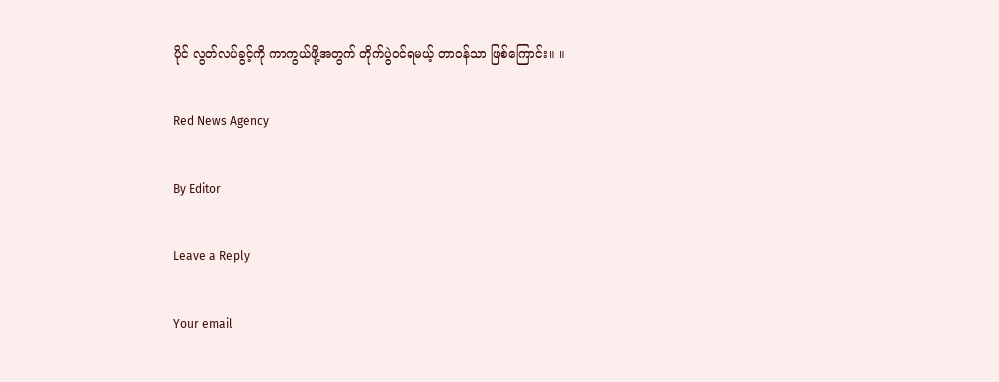ပိုင် လွတ်လပ်ခွင့်ကို ကာကွယ်ဖို့အတွက် တိုက်ပွဲဝင်ရမယ့် တာဝန်သာ ဖြစ်ကြောင်း။ ။

Red News Agency

By Editor

Leave a Reply

Your email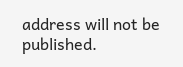address will not be published.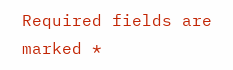Required fields are marked *